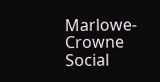Marlowe-Crowne Social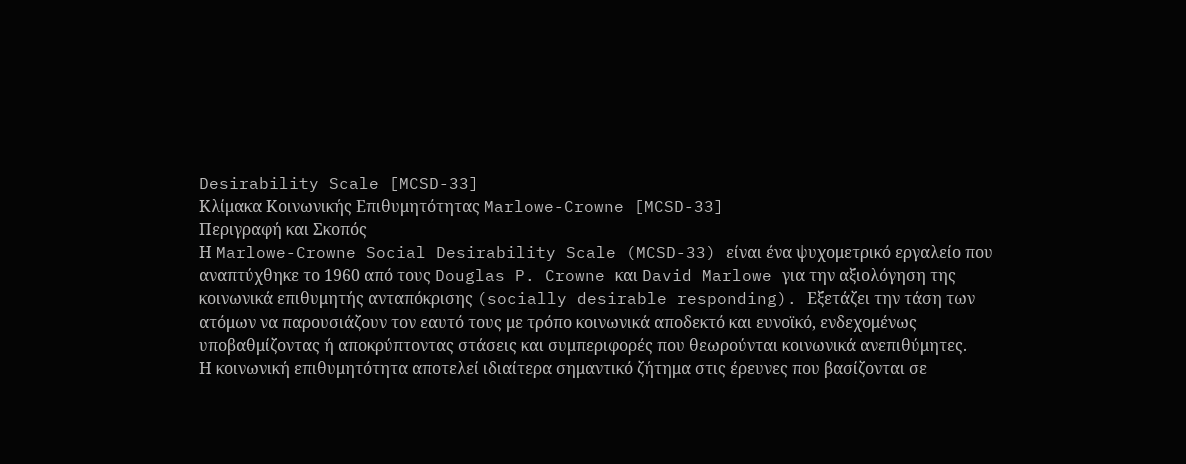Desirability Scale [MCSD-33]
Κλίμακα Κοινωνικής Επιθυμητότητας Marlowe-Crowne [MCSD-33]
Περιγραφή και Σκοπός
Η Marlowe-Crowne Social Desirability Scale (MCSD-33) είναι ένα ψυχομετρικό εργαλείο που αναπτύχθηκε το 1960 από τους Douglas P. Crowne και David Marlowe για την αξιολόγηση της κοινωνικά επιθυμητής ανταπόκρισης (socially desirable responding). Εξετάζει την τάση των ατόμων να παρουσιάζουν τον εαυτό τους με τρόπο κοινωνικά αποδεκτό και ευνοϊκό, ενδεχομένως υποβαθμίζοντας ή αποκρύπτοντας στάσεις και συμπεριφορές που θεωρούνται κοινωνικά ανεπιθύμητες.
Η κοινωνική επιθυμητότητα αποτελεί ιδιαίτερα σημαντικό ζήτημα στις έρευνες που βασίζονται σε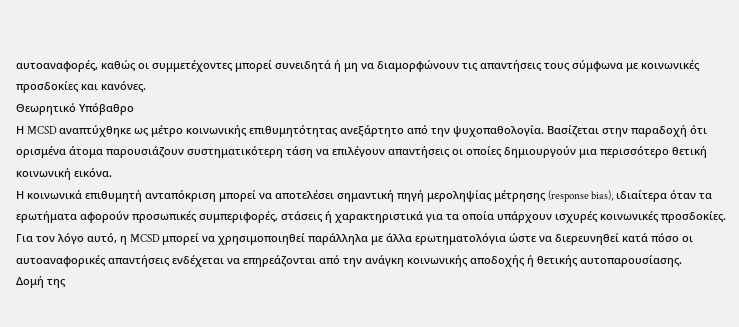αυτοαναφορές, καθώς οι συμμετέχοντες μπορεί συνειδητά ή μη να διαμορφώνουν τις απαντήσεις τους σύμφωνα με κοινωνικές προσδοκίες και κανόνες.
Θεωρητικό Υπόβαθρο
Η MCSD αναπτύχθηκε ως μέτρο κοινωνικής επιθυμητότητας ανεξάρτητο από την ψυχοπαθολογία. Βασίζεται στην παραδοχή ότι ορισμένα άτομα παρουσιάζουν συστηματικότερη τάση να επιλέγουν απαντήσεις οι οποίες δημιουργούν μια περισσότερο θετική κοινωνική εικόνα.
Η κοινωνικά επιθυμητή ανταπόκριση μπορεί να αποτελέσει σημαντική πηγή μεροληψίας μέτρησης (response bias), ιδιαίτερα όταν τα ερωτήματα αφορούν προσωπικές συμπεριφορές, στάσεις ή χαρακτηριστικά για τα οποία υπάρχουν ισχυρές κοινωνικές προσδοκίες.
Για τον λόγο αυτό, η MCSD μπορεί να χρησιμοποιηθεί παράλληλα με άλλα ερωτηματολόγια ώστε να διερευνηθεί κατά πόσο οι αυτοαναφορικές απαντήσεις ενδέχεται να επηρεάζονται από την ανάγκη κοινωνικής αποδοχής ή θετικής αυτοπαρουσίασης.
Δομή της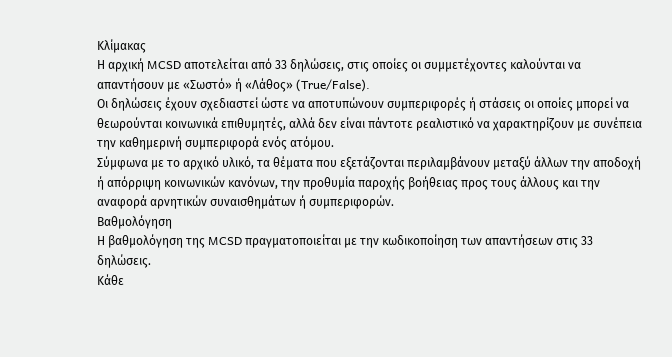Κλίμακας
Η αρχική MCSD αποτελείται από 33 δηλώσεις, στις οποίες οι συμμετέχοντες καλούνται να απαντήσουν με «Σωστό» ή «Λάθος» (True/False).
Οι δηλώσεις έχουν σχεδιαστεί ώστε να αποτυπώνουν συμπεριφορές ή στάσεις οι οποίες μπορεί να θεωρούνται κοινωνικά επιθυμητές, αλλά δεν είναι πάντοτε ρεαλιστικό να χαρακτηρίζουν με συνέπεια την καθημερινή συμπεριφορά ενός ατόμου.
Σύμφωνα με το αρχικό υλικό, τα θέματα που εξετάζονται περιλαμβάνουν μεταξύ άλλων την αποδοχή ή απόρριψη κοινωνικών κανόνων, την προθυμία παροχής βοήθειας προς τους άλλους και την αναφορά αρνητικών συναισθημάτων ή συμπεριφορών.
Βαθμολόγηση
Η βαθμολόγηση της MCSD πραγματοποιείται με την κωδικοποίηση των απαντήσεων στις 33 δηλώσεις.
Κάθε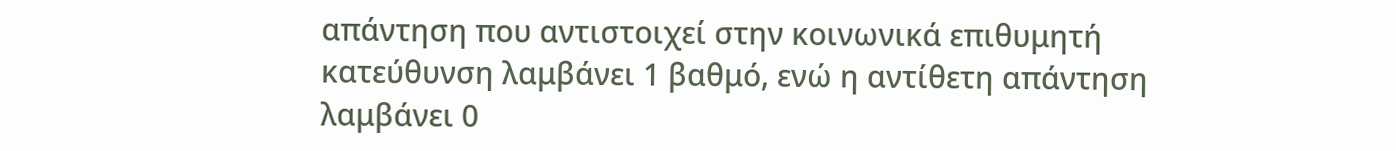απάντηση που αντιστοιχεί στην κοινωνικά επιθυμητή κατεύθυνση λαμβάνει 1 βαθμό, ενώ η αντίθετη απάντηση λαμβάνει 0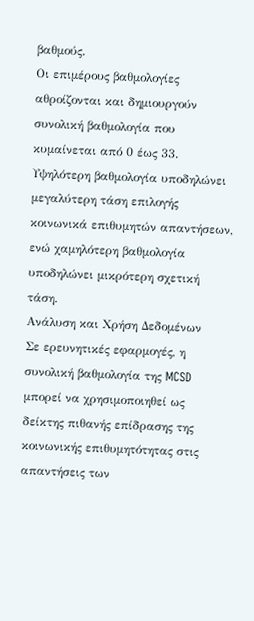βαθμούς.
Οι επιμέρους βαθμολογίες αθροίζονται και δημιουργούν συνολική βαθμολογία που κυμαίνεται από 0 έως 33.
Υψηλότερη βαθμολογία υποδηλώνει μεγαλύτερη τάση επιλογής κοινωνικά επιθυμητών απαντήσεων, ενώ χαμηλότερη βαθμολογία υποδηλώνει μικρότερη σχετική τάση.
Ανάλυση και Χρήση Δεδομένων
Σε ερευνητικές εφαρμογές, η συνολική βαθμολογία της MCSD μπορεί να χρησιμοποιηθεί ως δείκτης πιθανής επίδρασης της κοινωνικής επιθυμητότητας στις απαντήσεις των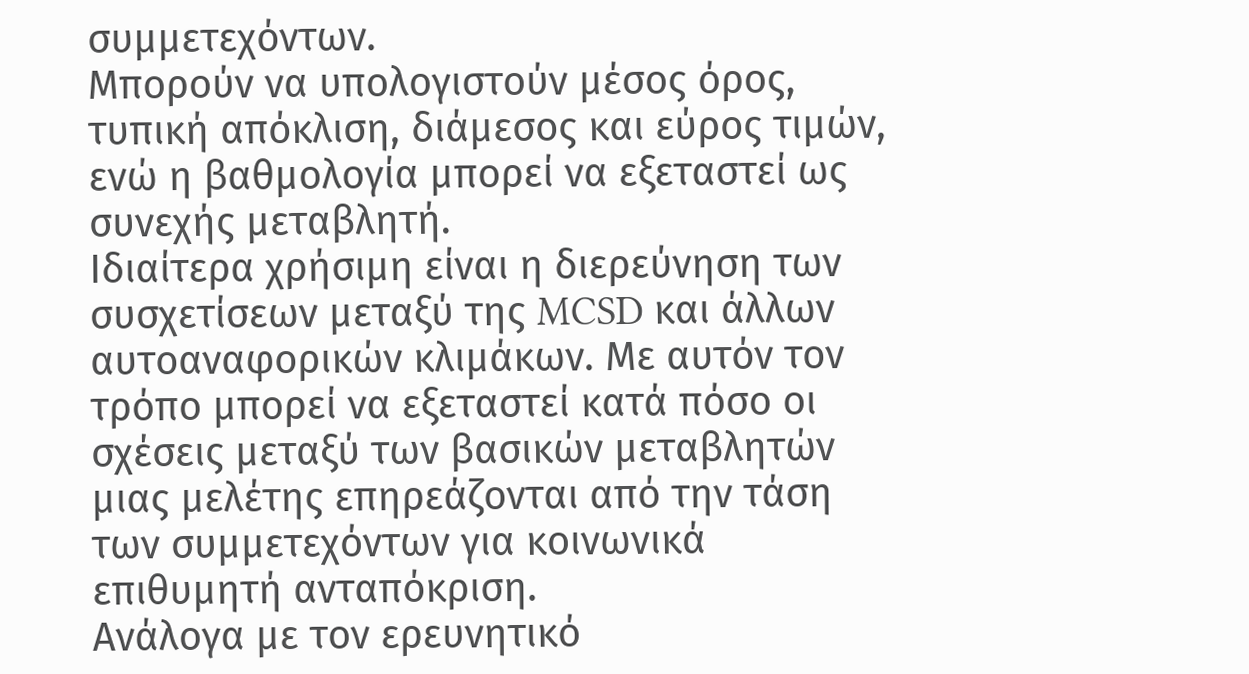συμμετεχόντων.
Μπορούν να υπολογιστούν μέσος όρος, τυπική απόκλιση, διάμεσος και εύρος τιμών, ενώ η βαθμολογία μπορεί να εξεταστεί ως συνεχής μεταβλητή.
Ιδιαίτερα χρήσιμη είναι η διερεύνηση των συσχετίσεων μεταξύ της MCSD και άλλων αυτοαναφορικών κλιμάκων. Με αυτόν τον τρόπο μπορεί να εξεταστεί κατά πόσο οι σχέσεις μεταξύ των βασικών μεταβλητών μιας μελέτης επηρεάζονται από την τάση των συμμετεχόντων για κοινωνικά επιθυμητή ανταπόκριση.
Ανάλογα με τον ερευνητικό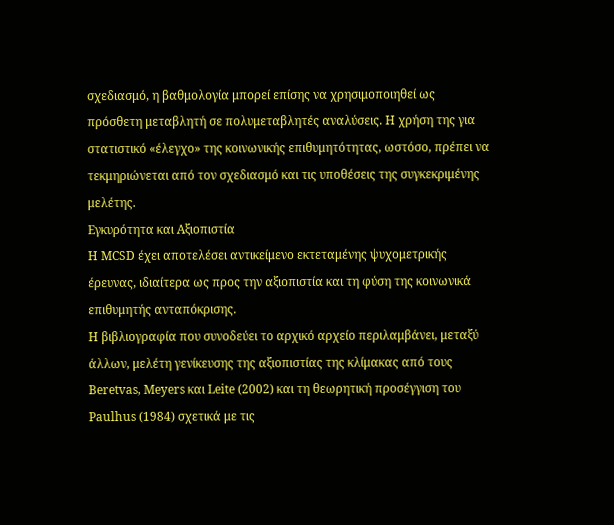σχεδιασμό, η βαθμολογία μπορεί επίσης να χρησιμοποιηθεί ως πρόσθετη μεταβλητή σε πολυμεταβλητές αναλύσεις. Η χρήση της για στατιστικό «έλεγχο» της κοινωνικής επιθυμητότητας, ωστόσο, πρέπει να τεκμηριώνεται από τον σχεδιασμό και τις υποθέσεις της συγκεκριμένης μελέτης.
Εγκυρότητα και Αξιοπιστία
Η MCSD έχει αποτελέσει αντικείμενο εκτεταμένης ψυχομετρικής έρευνας, ιδιαίτερα ως προς την αξιοπιστία και τη φύση της κοινωνικά επιθυμητής ανταπόκρισης.
Η βιβλιογραφία που συνοδεύει το αρχικό αρχείο περιλαμβάνει, μεταξύ άλλων, μελέτη γενίκευσης της αξιοπιστίας της κλίμακας από τους Beretvas, Meyers και Leite (2002) και τη θεωρητική προσέγγιση του Paulhus (1984) σχετικά με τις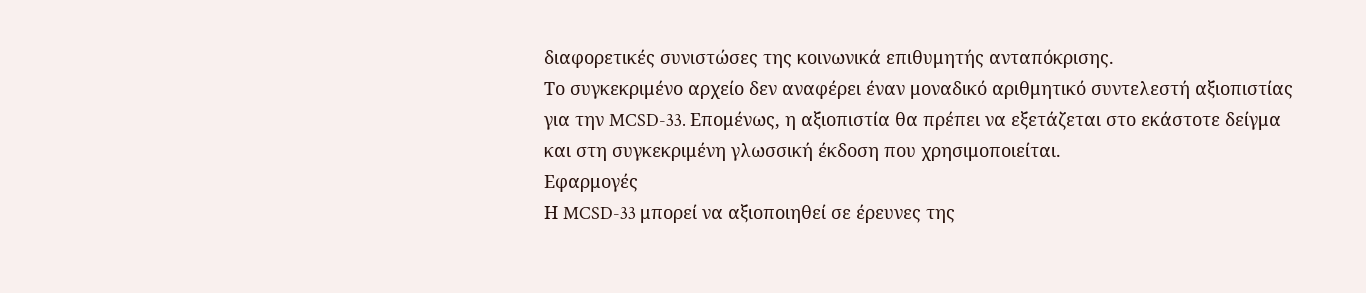διαφορετικές συνιστώσες της κοινωνικά επιθυμητής ανταπόκρισης.
Το συγκεκριμένο αρχείο δεν αναφέρει έναν μοναδικό αριθμητικό συντελεστή αξιοπιστίας για την MCSD-33. Επομένως, η αξιοπιστία θα πρέπει να εξετάζεται στο εκάστοτε δείγμα και στη συγκεκριμένη γλωσσική έκδοση που χρησιμοποιείται.
Εφαρμογές
Η MCSD-33 μπορεί να αξιοποιηθεί σε έρευνες της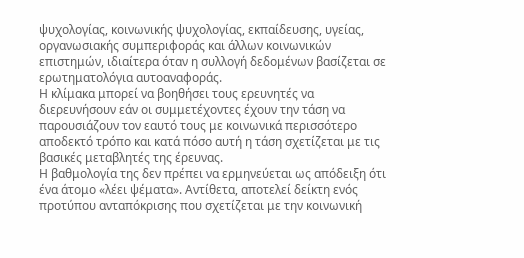ψυχολογίας, κοινωνικής ψυχολογίας, εκπαίδευσης, υγείας, οργανωσιακής συμπεριφοράς και άλλων κοινωνικών επιστημών, ιδιαίτερα όταν η συλλογή δεδομένων βασίζεται σε ερωτηματολόγια αυτοαναφοράς.
Η κλίμακα μπορεί να βοηθήσει τους ερευνητές να διερευνήσουν εάν οι συμμετέχοντες έχουν την τάση να παρουσιάζουν τον εαυτό τους με κοινωνικά περισσότερο αποδεκτό τρόπο και κατά πόσο αυτή η τάση σχετίζεται με τις βασικές μεταβλητές της έρευνας.
Η βαθμολογία της δεν πρέπει να ερμηνεύεται ως απόδειξη ότι ένα άτομο «λέει ψέματα». Αντίθετα, αποτελεί δείκτη ενός προτύπου ανταπόκρισης που σχετίζεται με την κοινωνική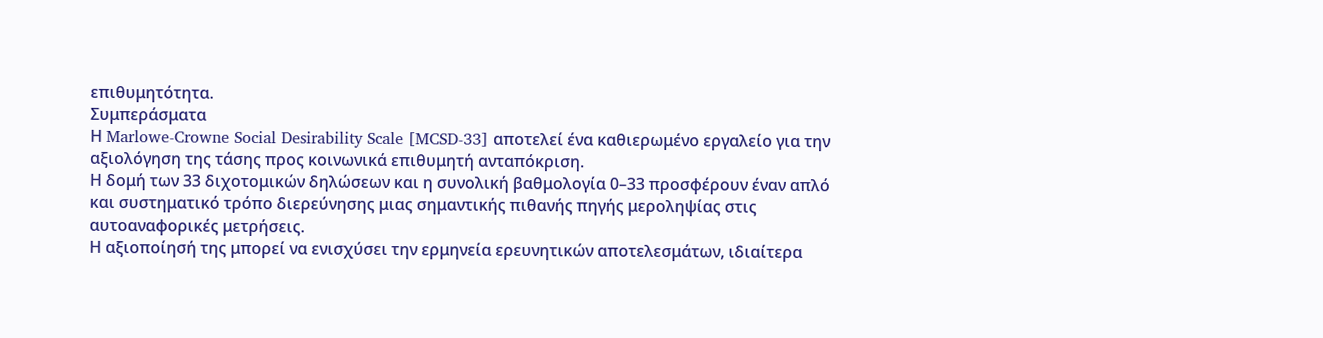επιθυμητότητα.
Συμπεράσματα
Η Marlowe-Crowne Social Desirability Scale [MCSD-33] αποτελεί ένα καθιερωμένο εργαλείο για την αξιολόγηση της τάσης προς κοινωνικά επιθυμητή ανταπόκριση.
Η δομή των 33 διχοτομικών δηλώσεων και η συνολική βαθμολογία 0–33 προσφέρουν έναν απλό και συστηματικό τρόπο διερεύνησης μιας σημαντικής πιθανής πηγής μεροληψίας στις αυτοαναφορικές μετρήσεις.
Η αξιοποίησή της μπορεί να ενισχύσει την ερμηνεία ερευνητικών αποτελεσμάτων, ιδιαίτερα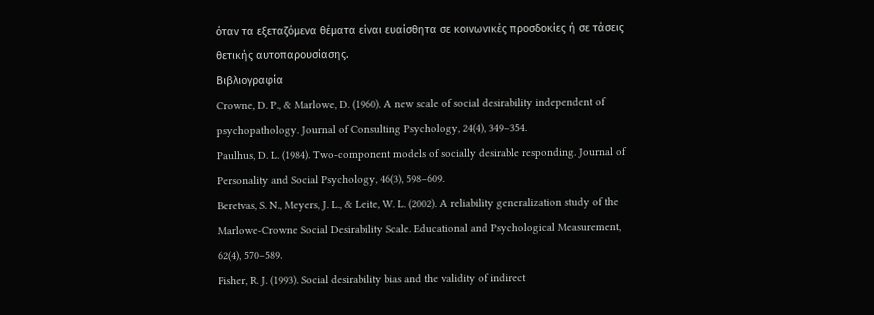όταν τα εξεταζόμενα θέματα είναι ευαίσθητα σε κοινωνικές προσδοκίες ή σε τάσεις θετικής αυτοπαρουσίασης.
Βιβλιογραφία
Crowne, D. P., & Marlowe, D. (1960). A new scale of social desirability independent of psychopathology. Journal of Consulting Psychology, 24(4), 349–354.
Paulhus, D. L. (1984). Two-component models of socially desirable responding. Journal of Personality and Social Psychology, 46(3), 598–609.
Beretvas, S. N., Meyers, J. L., & Leite, W. L. (2002). A reliability generalization study of the Marlowe-Crowne Social Desirability Scale. Educational and Psychological Measurement, 62(4), 570–589.
Fisher, R. J. (1993). Social desirability bias and the validity of indirect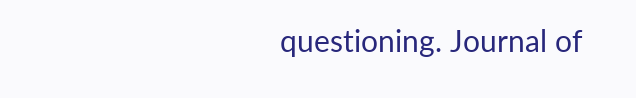questioning. Journal of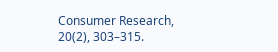Consumer Research, 20(2), 303–315.